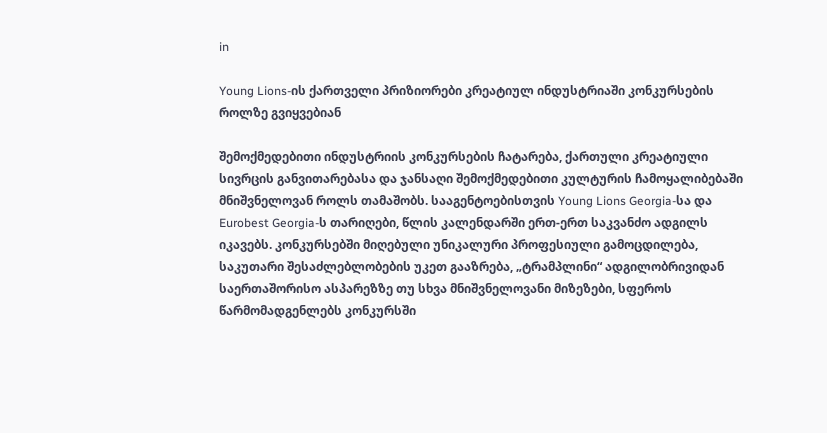in

Young Lions-ის ქართველი პრიზიორები კრეატიულ ინდუსტრიაში კონკურსების როლზე გვიყვებიან

შემოქმედებითი ინდუსტრიის კონკურსების ჩატარება, ქართული კრეატიული სივრცის განვითარებასა და ჯანსაღი შემოქმედებითი კულტურის ჩამოყალიბებაში მნიშვნელოვან როლს თამაშობს. სააგენტოებისთვის Young Lions Georgia-სა და Eurobest Georgia-ს თარიღები, წლის კალენდარში ერთ-ერთ საკვანძო ადგილს იკავებს. კონკურსებში მიღებული უნიკალური პროფესიული გამოცდილება, საკუთარი შესაძლებლობების უკეთ გააზრება, „ტრამპლინი“ ადგილობრივიდან საერთაშორისო ასპარეზზე თუ სხვა მნიშვნელოვანი მიზეზები, სფეროს წარმომადგენლებს კონკურსში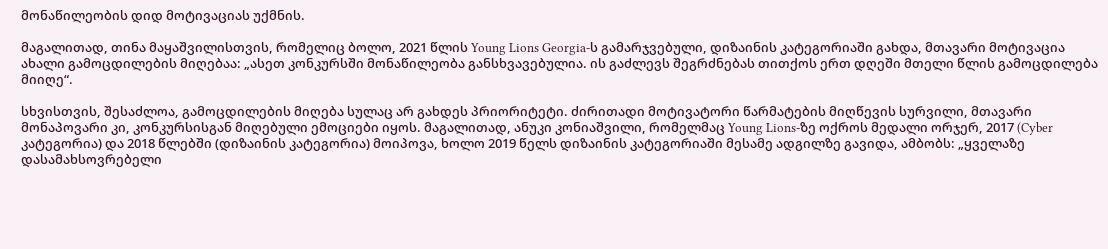მონაწილეობის დიდ მოტივაციას უქმნის.

მაგალითად, თინა მაყაშვილისთვის, რომელიც ბოლო, 2021 წლის Young Lions Georgia-ს გამარჯვებული, დიზაინის კატეგორიაში გახდა, მთავარი მოტივაცია ახალი გამოცდილების მიღებაა: „ასეთ კონკურსში მონაწილეობა განსხვავებულია. ის გაძლევს შეგრძნებას თითქოს ერთ დღეში მთელი წლის გამოცდილება  მიიღე“.

სხვისთვის, შესაძლოა, გამოცდილების მიღება სულაც არ გახდეს პრიორიტეტი. ძირითადი მოტივატორი წარმატების მიღწევის სურვილი, მთავარი მონაპოვარი კი, კონკურსისგან მიღებული ემოციები იყოს. მაგალითად, ანუკი კონიაშვილი, რომელმაც Young Lions-ზე ოქროს მედალი ორჯერ, 2017 (Cyber კატეგორია) და 2018 წლებში (დიზაინის კატეგორია) მოიპოვა, ხოლო 2019 წელს დიზაინის კატეგორიაში მესამე ადგილზე გავიდა, ამბობს: „ყველაზე დასამახსოვრებელი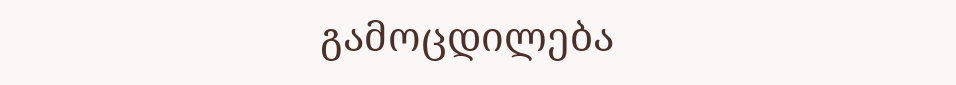გამოცდილება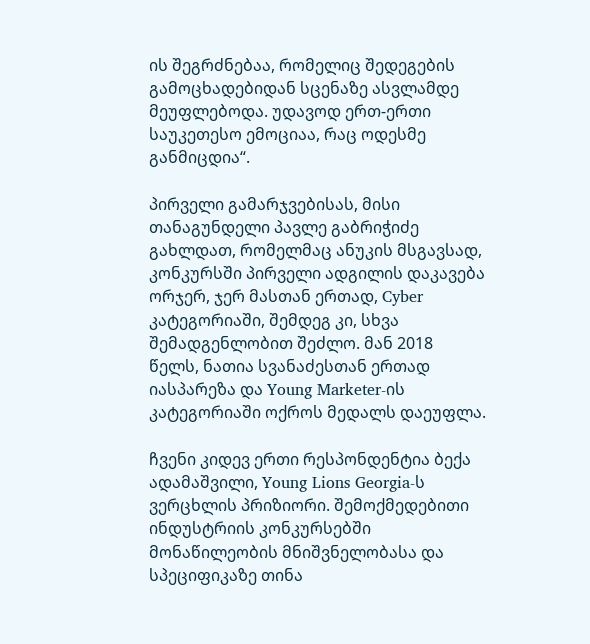ის შეგრძნებაა, რომელიც შედეგების გამოცხადებიდან სცენაზე ასვლამდე მეუფლებოდა. უდავოდ ერთ-ერთი საუკეთესო ემოციაა, რაც ოდესმე განმიცდია“.

პირველი გამარჯვებისას, მისი თანაგუნდელი პავლე გაბრიჭიძე გახლდათ, რომელმაც ანუკის მსგავსად, კონკურსში პირველი ადგილის დაკავება ორჯერ, ჯერ მასთან ერთად, Cyber კატეგორიაში, შემდეგ კი, სხვა შემადგენლობით შეძლო. მან 2018 წელს, ნათია სვანაძესთან ერთად იასპარეზა და Young Marketer-ის კატეგორიაში ოქროს მედალს დაეუფლა.

ჩვენი კიდევ ერთი რესპონდენტია ბექა ადამაშვილი, Young Lions Georgia-ს ვერცხლის პრიზიორი. შემოქმედებითი ინდუსტრიის კონკურსებში მონაწილეობის მნიშვნელობასა და სპეციფიკაზე თინა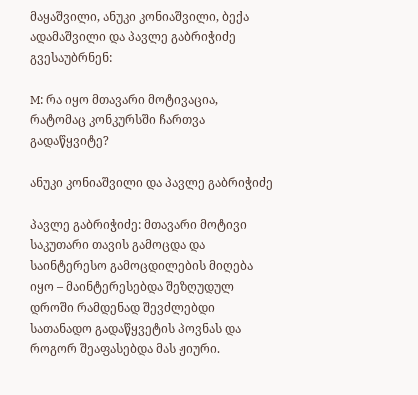მაყაშვილი, ანუკი კონიაშვილი, ბექა ადამაშვილი და პავლე გაბრიჭიძე გვესაუბრნენ:

M: რა იყო მთავარი მოტივაცია, რატომაც კონკურსში ჩართვა გადაწყვიტე?

ანუკი კონიაშვილი და პავლე გაბრიჭიძე

პავლე გაბრიჭიძე: მთავარი მოტივი საკუთარი თავის გამოცდა და საინტერესო გამოცდილების მიღება იყო – მაინტერესებდა შეზღუდულ დროში რამდენად შევძლებდი სათანადო გადაწყვეტის პოვნას და როგორ შეაფასებდა მას ჟიური.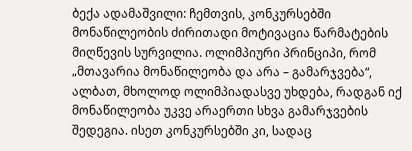ბექა ადამაშვილი: ჩემთვის, კონკურსებში მონაწილეობის ძირითადი მოტივაცია წარმატების მიღწევის სურვილია. ოლიმპიური პრინციპი, რომ „მთავარია მონაწილეობა და არა – გამარჯვება“, ალბათ, მხოლოდ ოლიმპიადასვე უხდება, რადგან იქ მონაწილეობა უკვე არაერთი სხვა გამარჯვების შედეგია. ისეთ კონკურსებში კი, სადაც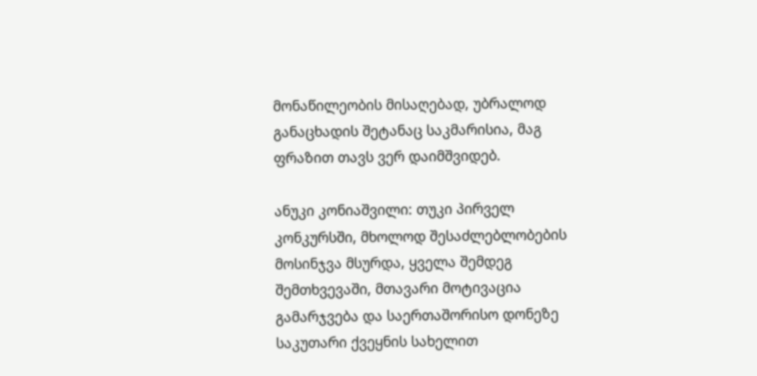მონაწილეობის მისაღებად, უბრალოდ განაცხადის შეტანაც საკმარისია, მაგ ფრაზით თავს ვერ დაიმშვიდებ.

ანუკი კონიაშვილი: თუკი პირველ კონკურსში, მხოლოდ შესაძლებლობების მოსინჯვა მსურდა, ყველა შემდეგ შემთხვევაში, მთავარი მოტივაცია გამარჯვება და საერთაშორისო დონეზე საკუთარი ქვეყნის სახელით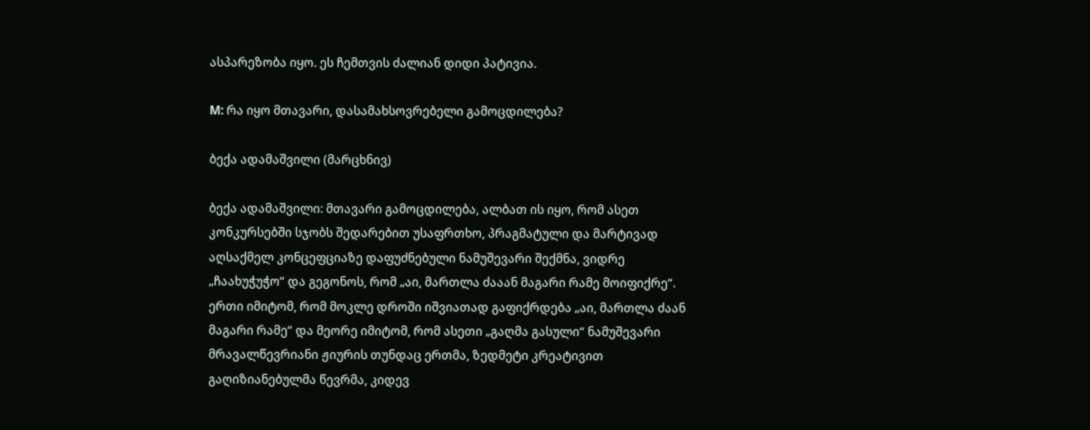ასპარეზობა იყო. ეს ჩემთვის ძალიან დიდი პატივია.

M: რა იყო მთავარი, დასამახსოვრებელი გამოცდილება?

ბექა ადამაშვილი (მარცხნივ)

ბექა ადამაშვილი: მთავარი გამოცდილება, ალბათ ის იყო, რომ ასეთ კონკურსებში სჯობს შედარებით უსაფრთხო, პრაგმატული და მარტივად აღსაქმელ კონცეფციაზე დაფუძნებული ნამუშევარი შექმნა, ვიდრე „ჩაახუჭუჭო“ და გეგონოს, რომ „აი, მართლა ძააან მაგარი რამე მოიფიქრე“. ერთი იმიტომ, რომ მოკლე დროში იშვიათად გაფიქრდება „აი, მართლა ძაან მაგარი რამე“ და მეორე იმიტომ, რომ ასეთი „გაღმა გასული“ ნამუშევარი მრავალწევრიანი ჟიურის თუნდაც ერთმა, ზედმეტი კრეატივით გაღიზიანებულმა წევრმა, კიდევ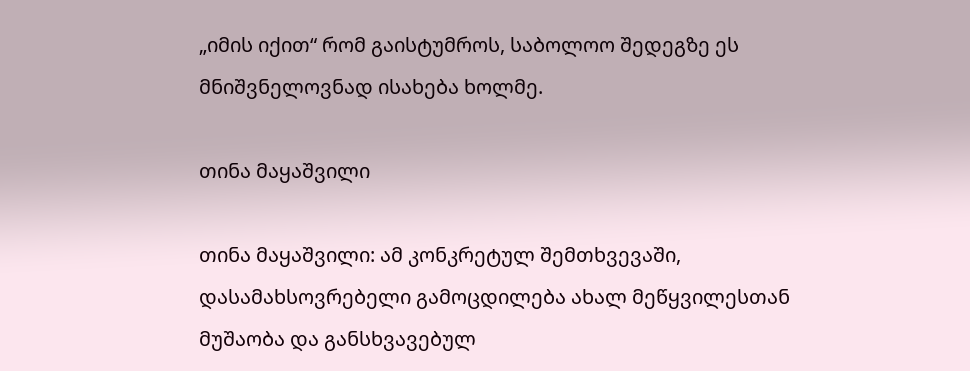„იმის იქით“ რომ გაისტუმროს, საბოლოო შედეგზე ეს მნიშვნელოვნად ისახება ხოლმე.

თინა მაყაშვილი

თინა მაყაშვილი: ამ კონკრეტულ შემთხვევაში, დასამახსოვრებელი გამოცდილება ახალ მეწყვილესთან მუშაობა და განსხვავებულ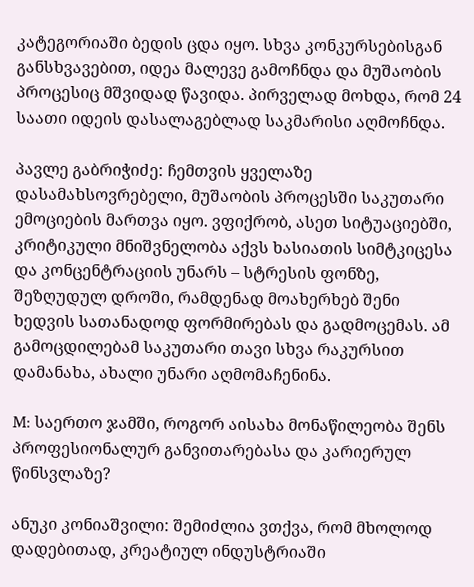კატეგორიაში ბედის ცდა იყო. სხვა კონკურსებისგან განსხვავებით, იდეა მალევე გამოჩნდა და მუშაობის პროცესიც მშვიდად წავიდა. პირველად მოხდა, რომ 24 საათი იდეის დასალაგებლად საკმარისი აღმოჩნდა.

პავლე გაბრიჭიძე: ჩემთვის ყველაზე დასამახსოვრებელი, მუშაობის პროცესში საკუთარი ემოციების მართვა იყო. ვფიქრობ, ასეთ სიტუაციებში, კრიტიკული მნიშვნელობა აქვს ხასიათის სიმტკიცესა და კონცენტრაციის უნარს – სტრესის ფონზე, შეზღუდულ დროში, რამდენად მოახერხებ შენი ხედვის სათანადოდ ფორმირებას და გადმოცემას. ამ გამოცდილებამ საკუთარი თავი სხვა რაკურსით დამანახა, ახალი უნარი აღმომაჩენინა.

M: საერთო ჯამში, როგორ აისახა მონაწილეობა შენს პროფესიონალურ განვითარებასა და კარიერულ წინსვლაზე?

ანუკი კონიაშვილი: შემიძლია ვთქვა, რომ მხოლოდ დადებითად, კრეატიულ ინდუსტრიაში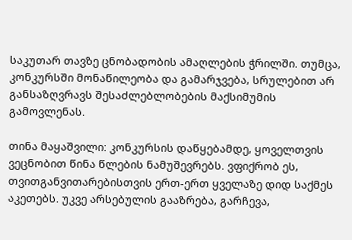საკუთარ თავზე ცნობადობის ამაღლების ჭრილში. თუმცა, კონკურსში მონაწილეობა და გამარჯვება, სრულებით არ განსაზღვრავს შესაძლებლობების მაქსიმუმის გამოვლენას.

თინა მაყაშვილი: კონკურსის დაწყებამდე, ყოველთვის ვეცნობით წინა წლების ნამუშევრებს. ვფიქრობ ეს, თვითგანვითარებისთვის ერთ-ერთ ყველაზე დიდ საქმეს აკეთებს. უკვე არსებულის გააზრება, გარჩევა,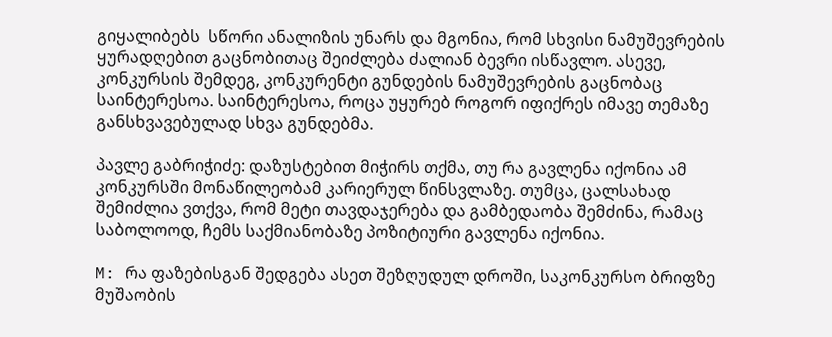გიყალიბებს  სწორი ანალიზის უნარს და მგონია, რომ სხვისი ნამუშევრების ყურადღებით გაცნობითაც შეიძლება ძალიან ბევრი ისწავლო. ასევე, კონკურსის შემდეგ, კონკურენტი გუნდების ნამუშევრების გაცნობაც საინტერესოა. საინტერესოა, როცა უყურებ როგორ იფიქრეს იმავე თემაზე განსხვავებულად სხვა გუნდებმა.

პავლე გაბრიჭიძე: დაზუსტებით მიჭირს თქმა, თუ რა გავლენა იქონია ამ კონკურსში მონაწილეობამ კარიერულ წინსვლაზე. თუმცა, ცალსახად შემიძლია ვთქვა, რომ მეტი თავდაჯერება და გამბედაობა შემძინა, რამაც საბოლოოდ, ჩემს საქმიანობაზე პოზიტიური გავლენა იქონია.

M: რა ფაზებისგან შედგება ასეთ შეზღუდულ დროში, საკონკურსო ბრიფზე მუშაობის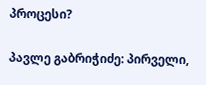პროცესი?

პავლე გაბრიჭიძე: პირველი,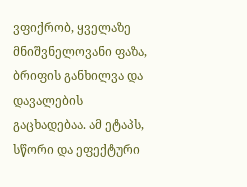ვფიქრობ, ყველაზე მნიშვნელოვანი ფაზა, ბრიფის განხილვა და დავალების გაცხადებაა. ამ ეტაპს, სწორი და ეფექტური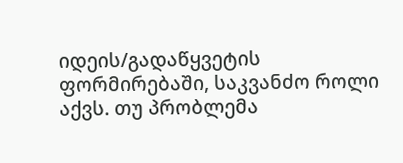იდეის/გადაწყვეტის ფორმირებაში, საკვანძო როლი აქვს. თუ პრობლემა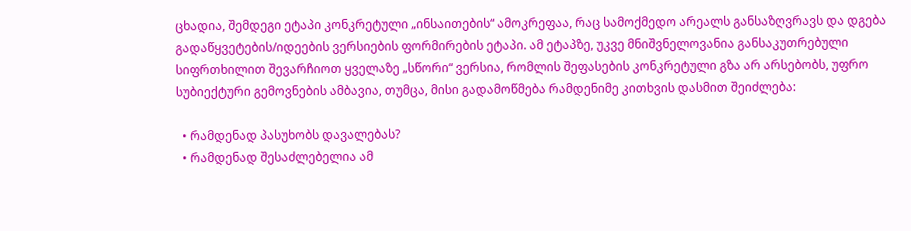ცხადია, შემდეგი ეტაპი კონკრეტული „ინსაითების“ ამოკრეფაა, რაც სამოქმედო არეალს განსაზღვრავს და დგება გადაწყვეტების/იდეების ვერსიების ფორმირების ეტაპი. ამ ეტაპზე, უკვე მნიშვნელოვანია განსაკუთრებული სიფრთხილით შევარჩიოთ ყველაზე „სწორი“ ვერსია, რომლის შეფასების კონკრეტული გზა არ არსებობს, უფრო სუბიექტური გემოვნების ამბავია, თუმცა, მისი გადამოწმება რამდენიმე კითხვის დასმით შეიძლება:

  • რამდენად პასუხობს დავალებას?
  • რამდენად შესაძლებელია ამ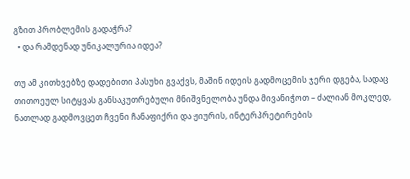გზით პრობლემის გადაჭრა?
  • და რამდენად უნიკალურია იდეა?

თუ ამ კითხვებზე დადებითი პასუხი გვაქვს, მაშინ იდეის გადმოცემის ჯერი დგება, სადაც თითოეულ სიტყვას განსაკუთრებული მნიშვნელობა უნდა მივანიჭოთ – ძალიან მოკლედ, ნათლად გადმოვცეთ ჩვენი ჩანაფიქრი და ჟიურის, ინტერპრეტირების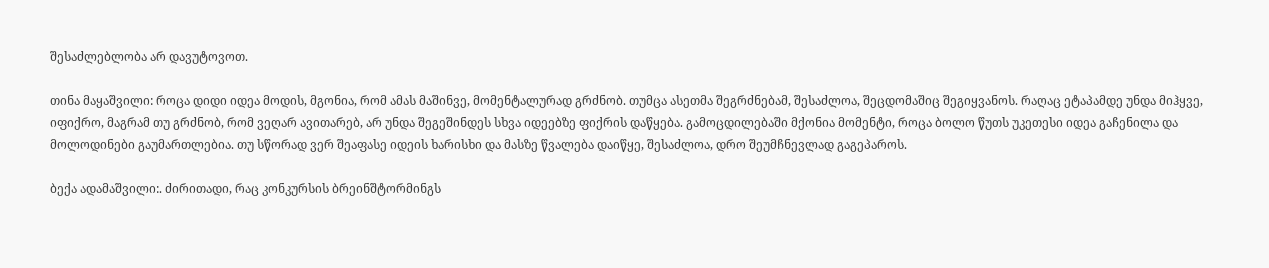შესაძლებლობა არ დავუტოვოთ.

თინა მაყაშვილი: როცა დიდი იდეა მოდის, მგონია, რომ ამას მაშინვე, მომენტალურად გრძნობ. თუმცა ასეთმა შეგრძნებამ, შესაძლოა, შეცდომაშიც შეგიყვანოს. რაღაც ეტაპამდე უნდა მიჰყვე, იფიქრო, მაგრამ თუ გრძნობ, რომ ვეღარ ავითარებ, არ უნდა შეგეშინდეს სხვა იდეებზე ფიქრის დაწყება. გამოცდილებაში მქონია მომენტი, როცა ბოლო წუთს უკეთესი იდეა გაჩენილა და მოლოდინები გაუმართლებია. თუ სწორად ვერ შეაფასე იდეის ხარისხი და მასზე წვალება დაიწყე, შესაძლოა, დრო შეუმჩნევლად გაგეპაროს.

ბექა ადამაშვილი:. ძირითადი, რაც კონკურსის ბრეინშტორმინგს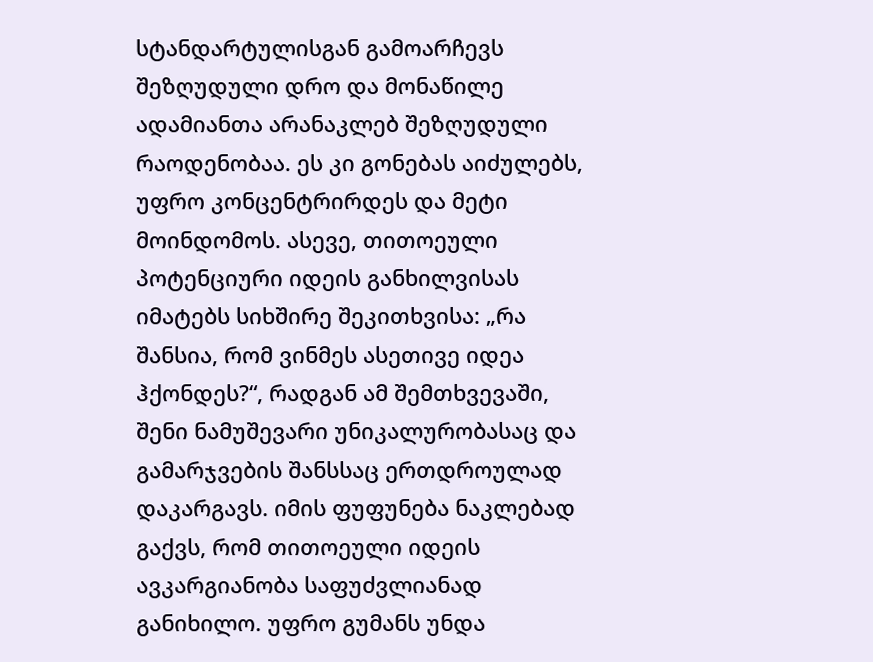სტანდარტულისგან გამოარჩევს შეზღუდული დრო და მონაწილე ადამიანთა არანაკლებ შეზღუდული რაოდენობაა. ეს კი გონებას აიძულებს, უფრო კონცენტრირდეს და მეტი მოინდომოს. ასევე, თითოეული პოტენციური იდეის განხილვისას იმატებს სიხშირე შეკითხვისა: „რა შანსია, რომ ვინმეს ასეთივე იდეა ჰქონდეს?“, რადგან ამ შემთხვევაში, შენი ნამუშევარი უნიკალურობასაც და გამარჯვების შანსსაც ერთდროულად დაკარგავს. იმის ფუფუნება ნაკლებად გაქვს, რომ თითოეული იდეის ავკარგიანობა საფუძვლიანად განიხილო. უფრო გუმანს უნდა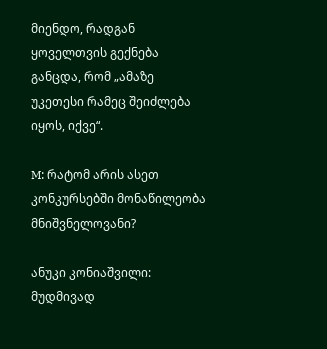მიენდო, რადგან ყოველთვის გექნება განცდა, რომ „ამაზე უკეთესი რამეც შეიძლება იყოს, იქვე“.

M: რატომ არის ასეთ კონკურსებში მონაწილეობა მნიშვნელოვანი?

ანუკი კონიაშვილი: მუდმივად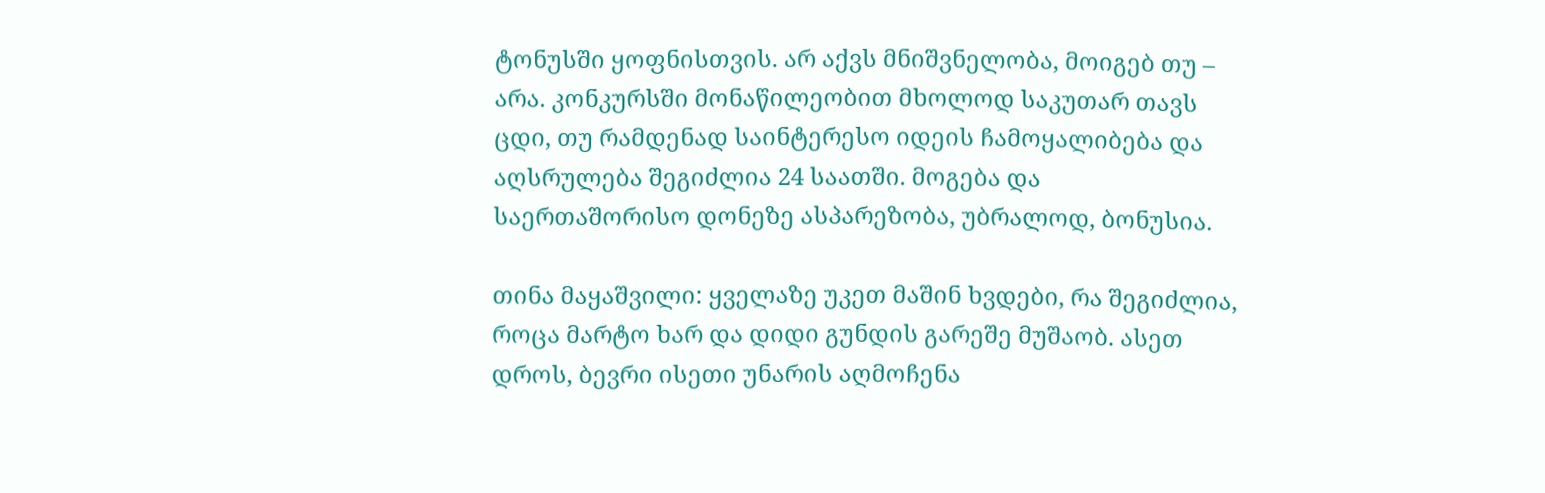ტონუსში ყოფნისთვის. არ აქვს მნიშვნელობა, მოიგებ თუ – არა. კონკურსში მონაწილეობით მხოლოდ საკუთარ თავს ცდი, თუ რამდენად საინტერესო იდეის ჩამოყალიბება და აღსრულება შეგიძლია 24 საათში. მოგება და საერთაშორისო დონეზე ასპარეზობა, უბრალოდ, ბონუსია.

თინა მაყაშვილი: ყველაზე უკეთ მაშინ ხვდები, რა შეგიძლია, როცა მარტო ხარ და დიდი გუნდის გარეშე მუშაობ. ასეთ დროს, ბევრი ისეთი უნარის აღმოჩენა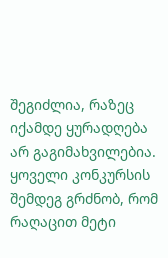შეგიძლია, რაზეც იქამდე ყურადღება არ გაგიმახვილებია. ყოველი კონკურსის შემდეგ გრძნობ, რომ რაღაცით მეტი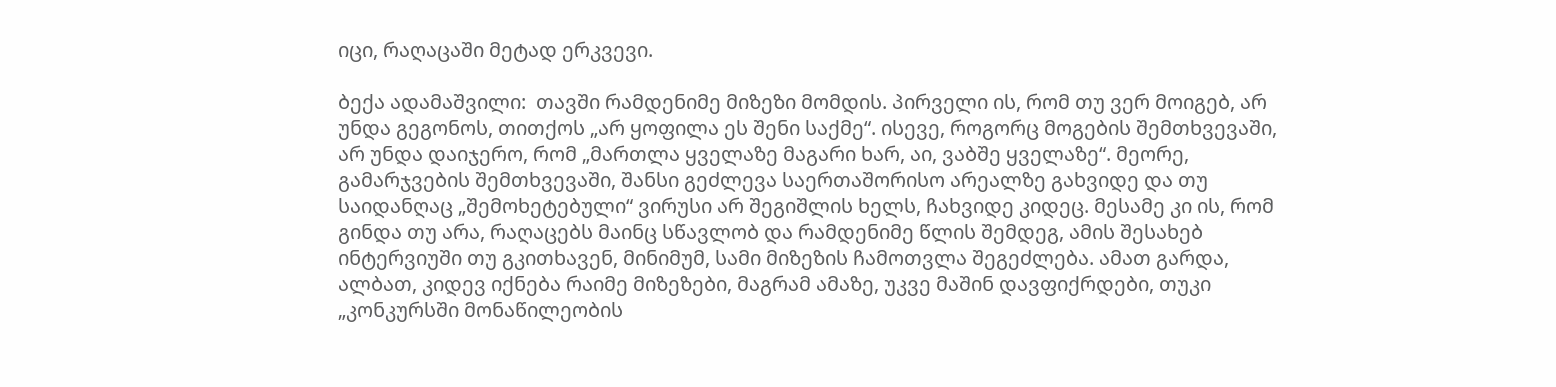იცი, რაღაცაში მეტად ერკვევი.

ბექა ადამაშვილი:  თავში რამდენიმე მიზეზი მომდის. პირველი ის, რომ თუ ვერ მოიგებ, არ უნდა გეგონოს, თითქოს „არ ყოფილა ეს შენი საქმე“. ისევე, როგორც მოგების შემთხვევაში, არ უნდა დაიჯერო, რომ „მართლა ყველაზე მაგარი ხარ, აი, ვაბშე ყველაზე“. მეორე, გამარჯვების შემთხვევაში, შანსი გეძლევა საერთაშორისო არეალზე გახვიდე და თუ საიდანღაც „შემოხეტებული“ ვირუსი არ შეგიშლის ხელს, ჩახვიდე კიდეც. მესამე კი ის, რომ გინდა თუ არა, რაღაცებს მაინც სწავლობ და რამდენიმე წლის შემდეგ, ამის შესახებ ინტერვიუში თუ გკითხავენ, მინიმუმ, სამი მიზეზის ჩამოთვლა შეგეძლება. ამათ გარდა, ალბათ, კიდევ იქნება რაიმე მიზეზები, მაგრამ ამაზე, უკვე მაშინ დავფიქრდები, თუკი „კონკურსში მონაწილეობის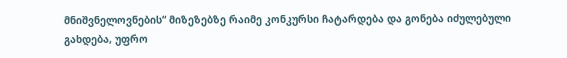მნიშვნელოვნების“ მიზეზებზე რაიმე კონკურსი ჩატარდება და გონება იძულებული გახდება, უფრო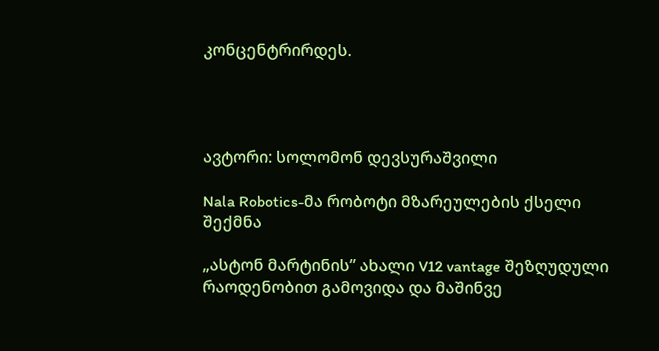კონცენტრირდეს.




ავტორი: სოლომონ დევსურაშვილი

Nala Robotics-მა რობოტი მზარეულების ქსელი შექმნა

„ასტონ მარტინის” ახალი V12 vantage შეზღუდული რაოდენობით გამოვიდა და მაშინვე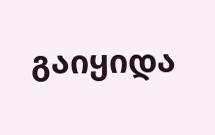გაიყიდა